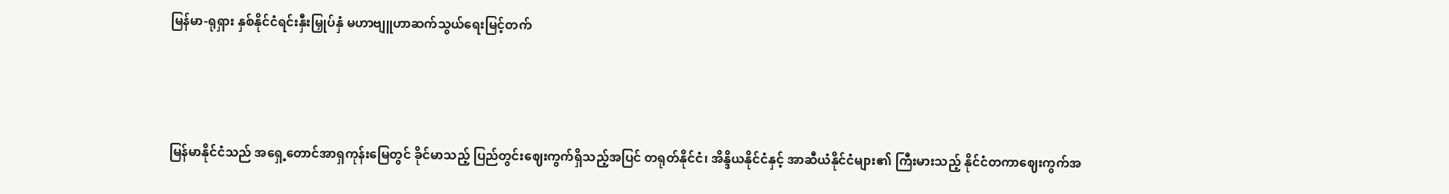မြန်မာ-ရုရှား နှစ်နိုင်ငံရင်းနှီးမြှုပ်နှံ မဟာဗျူဟာဆက်သွယ်ရေးမြင့်တက်



မြန်မာနိုင်ငံသည် အရှေ့တောင်အာရှကုန်းမြေတွင် ခိုင်မာသည့် ပြည်တွင်းဈေးကွက်ရှိသည့်အပြင် တရုတ်နိုင်ငံ၊ အိန္ဒိယနိုင်ငံနှင့် အာဆီယံနိုင်ငံများ၏ ကြီးမားသည့် နိုင်ငံတကာဈေးကွက်အ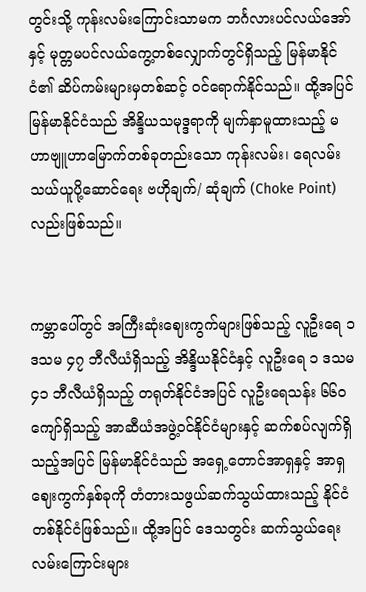တွင်းသို့ ကုန်းလမ်းကြောင်းသာမက ဘင်္ဂလားပင်လယ်အော်နှင့် မုတ္တမပင်လယ်ကွေ့တစ်လျှောက်တွင်ရှိသည့် မြန်မာနိုင်ငံ၏ ဆိပ်ကမ်းများမှတစ်ဆင့် ဝင်ရောက်နိုင်သည်။ ထို့အပြင် မြန်မာနိုင်ငံသည် အိန္ဒိယသမုဒ္ဒရာကို မျက်နှာမူထားသည့် မဟာဗျူဟာမြောက်တစ်ခုတည်းသော ကုန်းလမ်း၊ ရေလမ်း သယ်ယူပို့ဆောင်ရေး ဗဟိုချက်/ ဆုံချက် (Choke Point) လည်းဖြစ်သည်။


ကမ္ဘာပေါ်တွင် အကြီးဆုံးဈေးကွက်များဖြစ်သည့် လူဦးရေ ၁ ဒသမ ၄၇ ဘီလီယံရှိသည့် အိန္ဒိယနိုင်ငံနှင့် လူဦးရေ ၁ ဒသမ ၄၁ ဘီလီယံရှိသည့် တရုတ်နိုင်ငံအပြင် လူဦးရေသန်း ၆၆၀ ကျော်ရှိသည့် အာဆီယံအဖွဲ့ဝင်နိုင်ငံများနှင့် ဆက်စပ်လျက်ရှိသည့်အပြင် မြန်မာနိုင်ငံသည် အရှေ့တောင်အာရှနှင့် အာရှဈေးကွက်နှစ်ခုကို တံတားသဖွယ်ဆက်သွယ်ထားသည့် နိုင်ငံတစ်နိုင်ငံဖြစ်သည်။ ထို့အပြင် ဒေသတွင်း ဆက်သွယ်ရေးလမ်းကြောင်းများ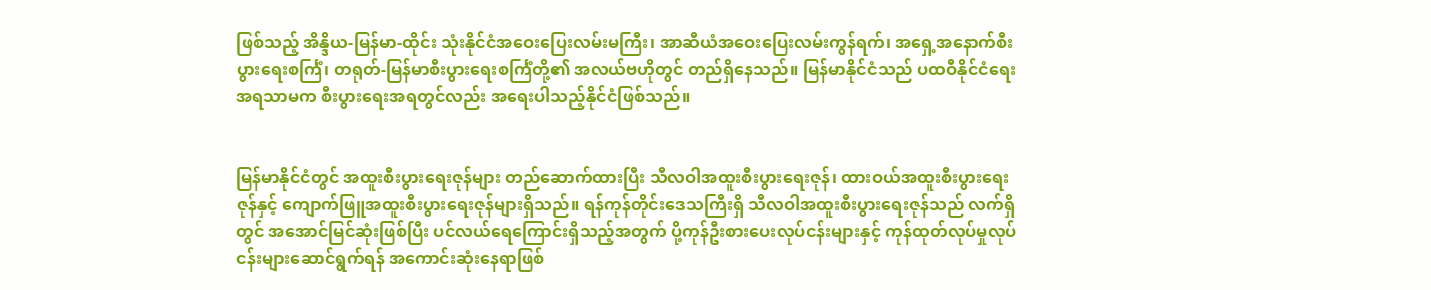ဖြစ်သည့် အိန္ဒိယ-မြန်မာ-ထိုင်း သုံးနိုင်ငံအဝေးပြေးလမ်းမကြီး၊ အာဆီယံအဝေးပြေးလမ်းကွန်ရက်၊ အရှေ့အနောက်စီးပွားရေးစင်္ကြံ၊ တရုတ်-မြန်မာစီးပွားရေးစင်္ကြံတို့၏ အလယ်ဗဟိုတွင် တည်ရှိနေသည်။ မြန်မာနိုင်ငံသည် ပထဝီနိုင်ငံရေးအရသာမက စီးပွားရေးအရတွင်လည်း အရေးပါသည့်နိုင်ငံဖြစ်သည်။


မြန်မာနိုင်ငံတွင် အထူးစီးပွားရေးဇုန်များ တည်ဆောက်ထားပြီး သီလဝါအထူးစီးပွားရေးဇုန်၊ ထားဝယ်အထူးစီးပွားရေးဇုန်နှင့် ကျောက်ဖြူအထူးစီးပွားရေးဇုန်များရှိသည်။ ရန်ကုန်တိုင်းဒေသကြီးရှိ သီလဝါအထူးစီးပွားရေးဇုန်သည် လက်ရှိတွင် အအောင်မြင်ဆုံးဖြစ်ပြီး ပင်လယ်ရေကြောင်းရှိသည့်အတွက် ပို့ကုန်ဦးစားပေးလုပ်ငန်းများနှင့် ကုန်ထုတ်လုပ်မှုလုပ်ငန်းများဆောင်ရွက်ရန် အကောင်းဆုံးနေရာဖြစ်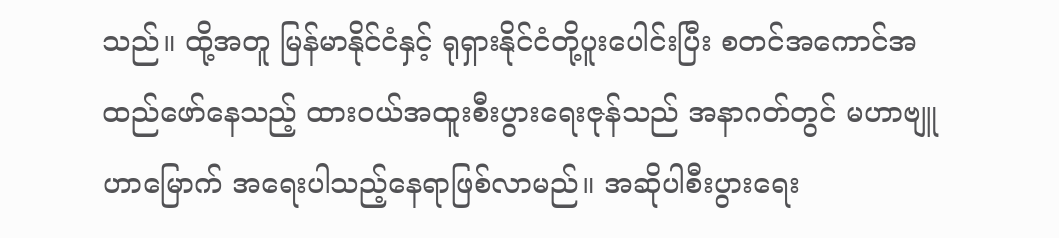သည်။ ထို့အတူ မြန်မာနိုင်ငံနှင့် ရုရှားနိုင်ငံတို့ပူးပေါင်းပြီး စတင်အကောင်အထည်ဖော်နေသည့် ထားဝယ်အထူးစီးပွားရေးဇုန်သည် အနာဂတ်တွင် မဟာဗျူဟာမြောက် အရေးပါသည့်နေရာဖြစ်လာမည်။ အဆိုပါစီးပွားရေး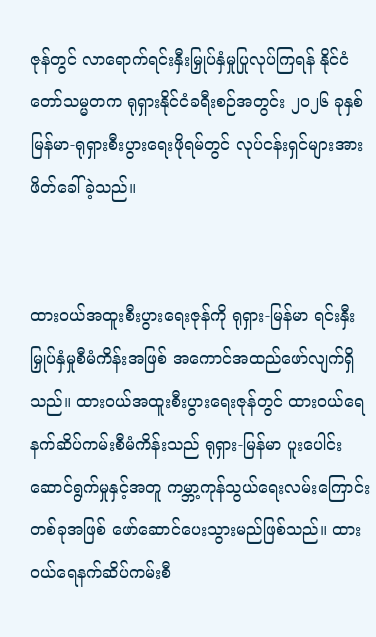ဇုန်တွင် လာရောက်ရင်းနှီးမြှုပ်နှံမှုပြုလုပ်ကြရန် နိုင်ငံတော်သမ္မတက ရုရှားနိုင်ငံခရီးစဉ်အတွင်း ၂၀၂၆ ခုနှစ် မြန်မာ-ရုရှားစီးပွားရေးဖိုရမ်တွင် လုပ်ငန်းရှင်များအား ဖိတ်ခေါ်ခဲ့သည်။


ထားဝယ်အထူးစီးပွားရေးဇုန်ကို ရုရှား-မြန်မာ ရင်းနှီးမြှုပ်နှံမှုစီမံကိန်းအဖြစ် အကောင်အထည်ဖော်လျက်ရှိသည်။ ထားဝယ်အထူးစီးပွားရေးဇုန်တွင် ထားဝယ်ရေနက်ဆိပ်ကမ်းစီမံကိန်းသည် ရုရှား-မြန်မာ ပူးပေါင်းဆောင်ရွက်မှုနှင့်အတူ ကမ္ဘာ့ကုန်သွယ်ရေးလမ်းကြောင်းတစ်ခုအဖြစ် ဖော်ဆောင်ပေးသွားမည်ဖြစ်သည်။ ထားဝယ်ရေနက်ဆိပ်ကမ်းစီ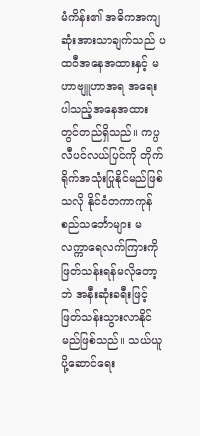မံကိန်း၏ အဓိကအကျဆုံးအားသာချက်သည် ပထဝီအနေအထားနှင့် မဟာဗျူဟာအရ အရေးပါသည့်အနေအထားတွင်တည်ရှိသည်။ ကပ္ပလီပင်လယ်ပြင်ကို တိုက်ရိုက်အသုံးပြုနိုင်မည်ဖြစ်သလို နိုင်ငံတကာကုန်စည်သင်္ဘောများ မလက္ကာရေလက်ကြားကို ဖြတ်သန်းရန်မလိုတော့ဘဲ အနီးဆုံးခရီးဖြင့် ဖြတ်သန်းသွားလာနိုင်မည်ဖြစ်သည်။ သယ်ယူပို့ဆောင်ရေး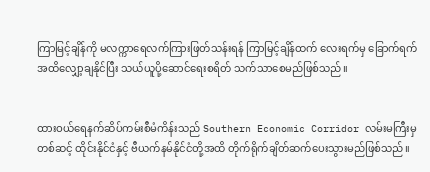ကြာမြင့်ချိန်ကို မလက္ကာရေလက်ကြားဖြတ်သန်းရန် ကြာမြင့်ချိန်ထက် လေးရက်မှ ခြောက်ရက်အထိလျှော့ချနိုင်ပြီး သယ်ယူပို့ဆောင်ရေးစရိတ် သက်သာစေမည်ဖြစ်သည်။


ထားဝယ်ရေနက်ဆိပ်ကမ်းစီမံကိန်းသည် Southern Economic Corridor လမ်းမကြီးမှတစ်ဆင့် ထိုင်းနိုင်ငံနှင့် ဗီယက်နမ်နိုင်ငံတို့အထိ တိုက်ရိုက်ချိတ်ဆက်ပေးသွားမည်ဖြစ်သည်။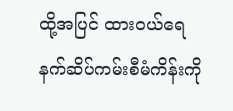ထို့အပြင် ထားဝယ်ရေနက်ဆိပ်ကမ်းစီမံကိန်းကို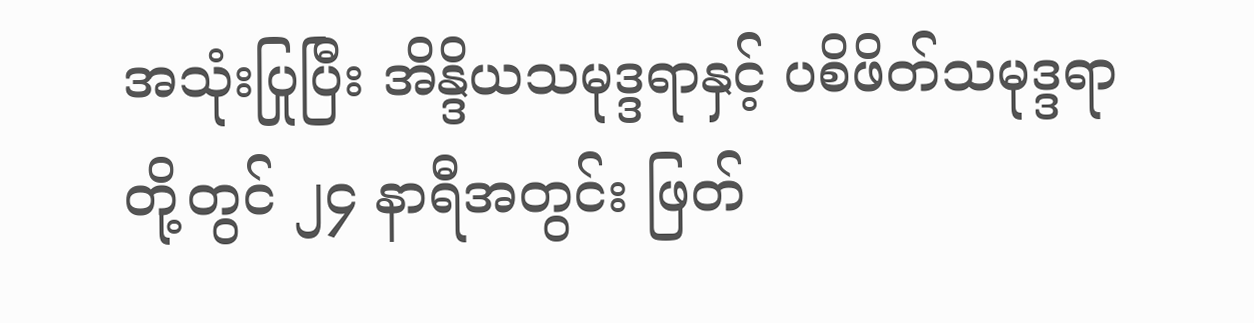အသုံးပြုပြီး အိန္ဒိယသမုဒ္ဒရာနှင့် ပစိဖိတ်သမုဒ္ဒရာတို့တွင် ၂၄ နာရီအတွင်း ဖြတ်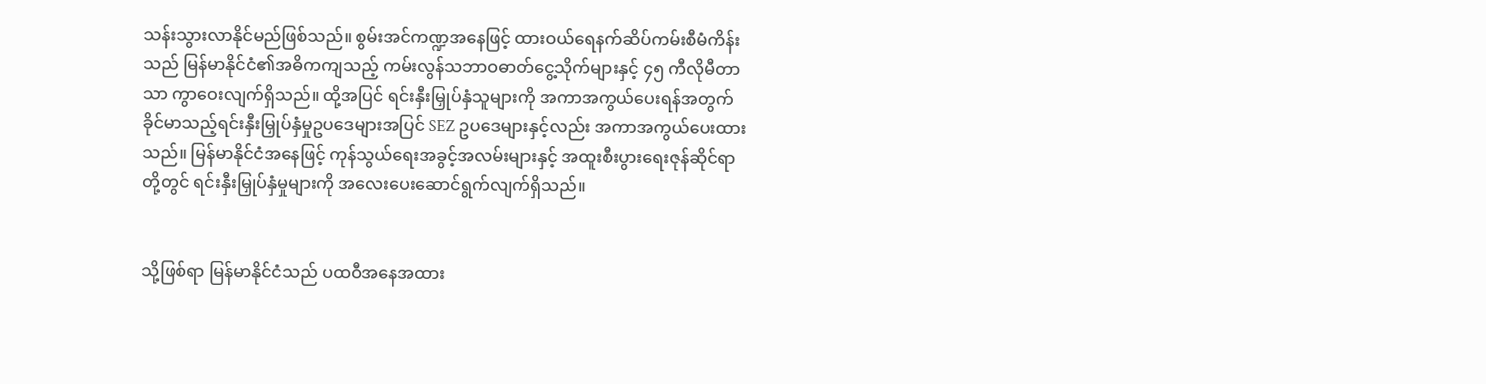သန်းသွားလာနိုင်မည်ဖြစ်သည်။ စွမ်းအင်ကဏ္ဍအနေဖြင့် ထားဝယ်ရေနက်ဆိပ်ကမ်းစီမံကိန်းသည် မြန်မာနိုင်ငံ၏အဓိကကျသည့် ကမ်းလွန်သဘာဝဓာတ်ငွေ့သိုက်များနှင့် ၄၅ ကီလိုမီတာသာ ကွာဝေးလျက်ရှိသည်။ ထို့အပြင် ရင်းနှီးမြှုပ်နှံသူများကို အကာအကွယ်ပေးရန်အတွက် ခိုင်မာသည့်ရင်းနှီးမြှုပ်နှံမှုဥပဒေများအပြင် SEZ ဥပဒေများနှင့်လည်း အကာအကွယ်ပေးထားသည်။ မြန်မာနိုင်ငံအနေဖြင့် ကုန်သွယ်ရေးအခွင့်အလမ်းများနှင့် အထူးစီးပွားရေးဇုန်ဆိုင်ရာတို့တွင် ရင်းနှီးမြှုပ်နှံမှုများကို အလေးပေးဆောင်ရွက်လျက်ရှိသည်။


သို့ဖြစ်ရာ မြန်မာနိုင်ငံသည် ပထဝီအနေအထား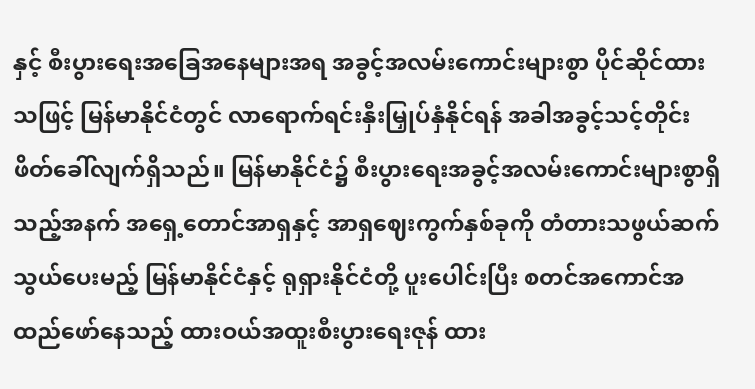နှင့် စီးပွားရေးအခြေအနေများအရ အခွင့်အလမ်းကောင်းများစွာ ပိုင်ဆိုင်ထားသဖြင့် မြန်မာနိုင်ငံတွင် လာရောက်ရင်းနှီးမြှုပ်နှံနိုင်ရန် အခါအခွင့်သင့်တိုင်း ဖိတ်ခေါ်လျက်ရှိသည်။ မြန်မာနိုင်ငံ၌ စီးပွားရေးအခွင့်အလမ်းကောင်းများစွာရှိသည့်အနက် အရှေ့တောင်အာရှနှင့် အာရှဈေးကွက်နှစ်ခုကို တံတားသဖွယ်ဆက်သွယ်ပေးမည့် မြန်မာနိုင်ငံနှင့် ရုရှားနိုင်ငံတို့ ပူးပေါင်းပြီး စတင်အကောင်အထည်ဖော်နေသည့် ထားဝယ်အထူးစီးပွားရေးဇုန် ထား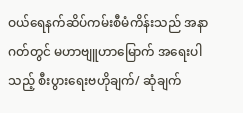ဝယ်ရေနက်ဆိပ်ကမ်းစီမံကိန်းသည် အနာဂတ်တွင် မဟာဗျူဟာမြောက် အရေးပါသည့် စီးပွားရေးဗဟိုချက်/ ဆုံချက်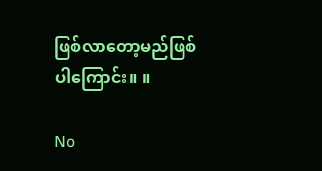ဖြစ်လာတော့မည်ဖြစ်ပါကြောင်း။ ။

No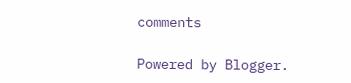comments

Powered by Blogger.